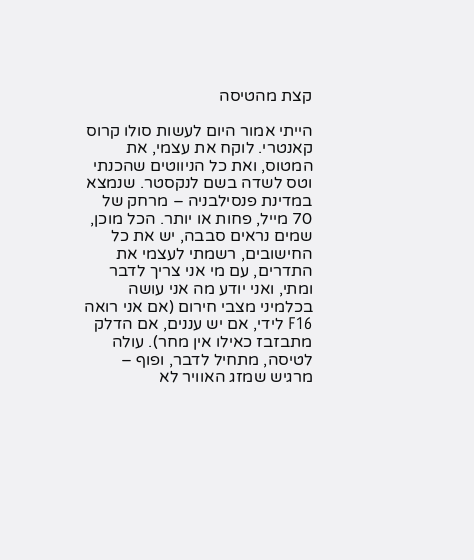קצת מהטיסה

הייתי אמור היום לעשות סולו קרוס קאנטרי. לוקח את עצמי, את המטוס, ואת כל הניווטים שהכנתי וטס לשדה בשם לנקסטר. שנמצא במדינת פנסילבניה – מרחק של 70 מייל, פחות או יותר. הכל מוכן, שמים נראים סבבה, יש את כל החישובים, רשמתי לעצמי את התדרים, עם מי אני צריך לדבר ומתי, ואני יודע מה אני עושה בכלמיני מצבי חירום (אם אני רואה F16 לידי, אם יש עננים, אם הדלק מתבזבז כאילו אין מחר). עולה לטיסה, מתחיל לדבר, ופוף – מרגיש שמזג האוויר לא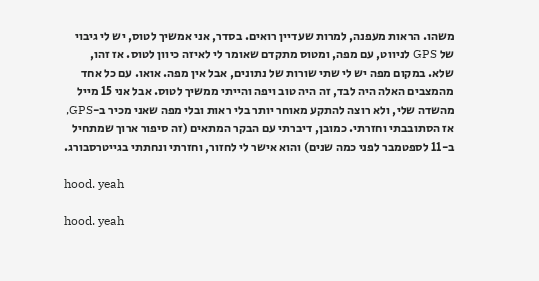משהו. הראות מעפנה, למרות שעדיין רואים. בסדר, אני אמשיך לטוס, יש לי גיבוי של GPS לניווט, עם מפה, ומטוס מתקדם שאומר לי לאיזה כיוון לטוס. אז זהו, שלא. במקום מפה יש לי שתי שורות של נתונים, אבל אין מפה. אואו. עם כל אחד מהמצבים האלה היה לבד, זה היה טוב ויפה והייתי ממשיך לטוס. אבל אני 15 מייל מהשדה שלי, ולא רוצה להתקע מאוחר יותר בלי ראות ובלי מפה שאני מכיר ב-GPS, אז הסתובבתי וחזרתי. כמובן, דיברתי עם הבקר המתאים (זה סיפור ארוך שמתחיל ב-11 לספטמבר לפני כמה שנים) והוא אישר לי לחזור, וחזרתי ונחתתי בגייטרסבורג.

hood. yeah

hood. yeah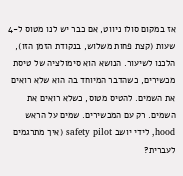אז במקום סולו ניווט, אם כבר יש לנו מטוס ל-4 שעות (קצת פחות משלוש, בנקודת הזמן הזו), הלכנו לשיעור. הנושא הוא סימולציה של טיסת מכשירים, כשהדבר המיוחד בה הוא שלא רואים את השמים. להטיס מטוס, כשלא רואים את השמים. רק עם המכשירים. שמים על הראש hood, לידי יושב safety pilot (איך מתרגמים לעברית?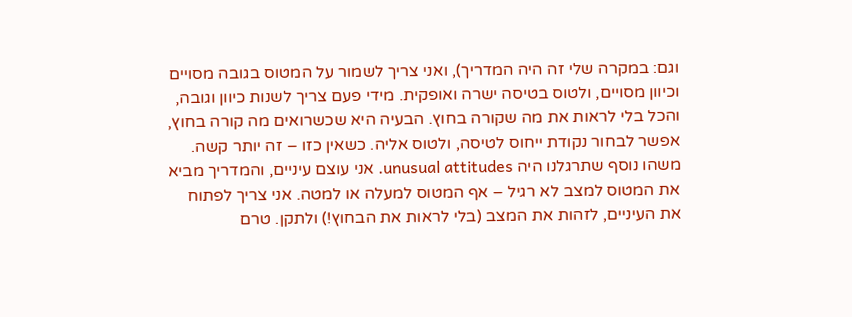וגם: במקרה שלי זה היה המדריך), ואני צריך לשמור על המטוס בגובה מסויים וכיוון מסויים, ולטוס בטיסה ישרה ואופקית. מידי פעם צריך לשנות כיוון וגובה, והכל בלי לראות את מה שקורה בחוץ. הבעיה היא שכשרואים מה קורה בחוץ, אפשר לבחור נקודת ייחוס לטיסה, ולטוס אליה. כשאין כזו – זה יותר קשה.
משהו נוסף שתרגלנו היה unusual attitudes. אני עוצם עיניים, והמדריך מביא את המטוס למצב לא רגיל – אף המטוס למעלה או למטה. אני צריך לפתוח את העיניים, לזהות את המצב (בלי לראות את הבחוץ!) ולתקן. טרם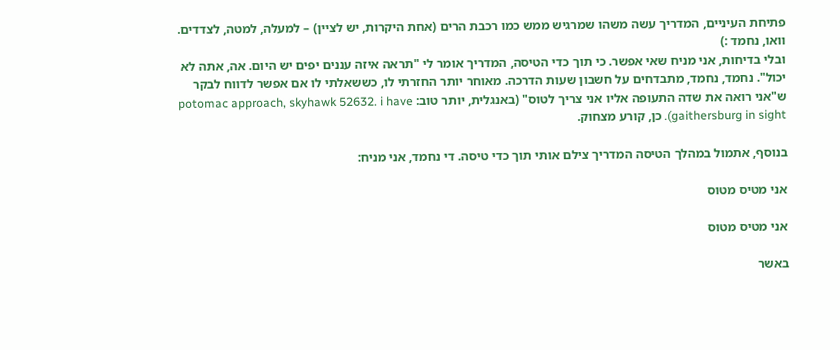פתיחת העיניים, המדריך עשה משהו שמרגיש ממש כמו רכבת הרים (אחת היקרות, יש לציין) – למעלה, למטה, לצדדים. וואו, נחמד :)
ובלי בדיחות, אני מניח שאי אפשר. כי תוך כדי הטיסה, המדריך אומר לי "תראה איזה עננים יפים יש היום. אה, אתה לא יכול". נחמד, נחמד, מתבדחים על חשבון שעות הדרכה. מאוחר יותר החזרתי לו, כששאלתי לו אם אפשר לדווח לבקר ש"אני רואה את שדה התעופה אליו אני צריך לטוס" (באנגלית, יותר טוב: potomac approach, skyhawk 52632. i have gaithersburg in sight). כן, קורע מצחוק.

בנוסף, אתמול במהלך הטיסה המדריך צילם אותי תוך כדי טיסה. די נחמד, אני מניח:

אני מטיס מטוס

אני מטיס מטוס

באשר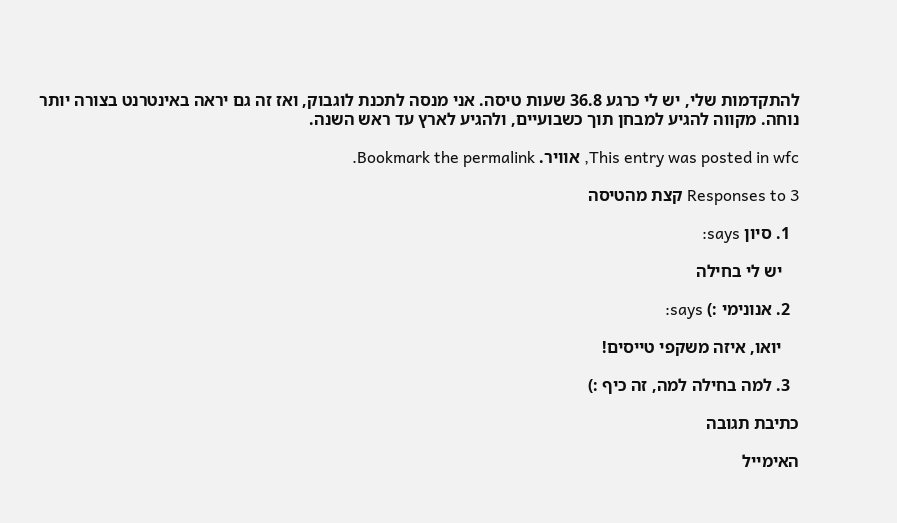להתקדמות שלי, יש לי כרגע 36.8 שעות טיסה. אני מנסה לתכנת לוגבוק, ואז זה גם יראה באינטרנט בצורה יותר נוחה. מקווה להגיע למבחן תוך כשבועיים, ולהגיע לארץ עד ראש השנה.

This entry was posted in wfc, אוויר. Bookmark the permalink.

3 Responses to קצת מהטיסה

  1. סיון says:

    יש לי בחילה

  2. אנונימי :) says:

    יואו, איזה משקפי טייסים!

  3. למה בחילה למה, זה כיף :)

כתיבת תגובה

האימייל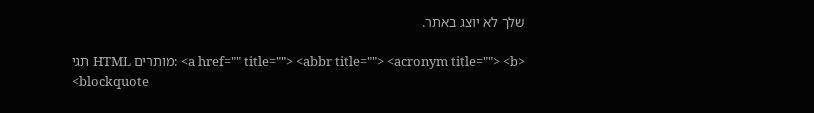שלך לא יוצג באתר.

תגי HTML מותרים: <a href="" title=""> <abbr title=""> <acronym title=""> <b> <blockquote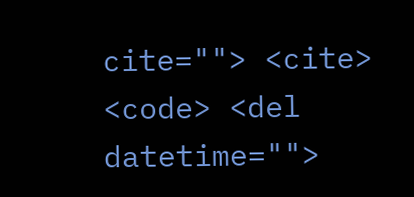cite=""> <cite> <code> <del datetime="">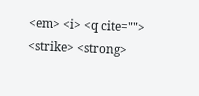<em> <i> <q cite=""> <strike> <strong>